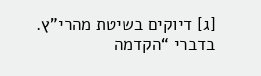[ג] דיוקים בשיטת מהרי”ץ.
בדברי “הקדמה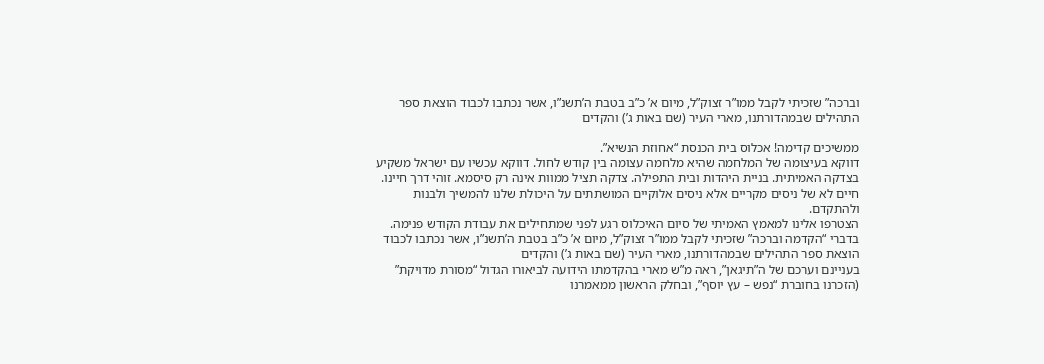וברכה” שזכיתי לקבל ממו”ר זצוק”ל, מיום א’ כ”ב בטבת ה’תשנ”ו, אשר נכתבו לכבוד הוצאת ספר התהילים שבמהדורתנו, מארי העיר (שם באות ג’) והקדים

ממשיכים קדימה! אכלוס בית הכנסת “אחוזת הנשיא”.
דווקא בעיצומה של המלחמה שהיא מלחמה עצומה בין קודש לחול. דווקא עכשיו עם ישראל משקיע בצדקה האמיתית. בניית היהדות ובית התפילה. צדקה תציל ממוות אינה רק סיסמא. זוהי דרך חיינו. חיים לא של ניסים מקריים אלא ניסים אלוקיים המושתתים על היכולת שלנו להמשיך ולבנות ולהתקדם.
הצטרפו אלינו למאמץ האמיתי של סיום האיכלוס רגע לפני שמתחילים את עבודת הקודש פנימה.
בדברי “הקדמה וברכה” שזכיתי לקבל ממו”ר זצוק”ל, מיום א’ כ”ב בטבת ה’תשנ”ו, אשר נכתבו לכבוד הוצאת ספר התהילים שבמהדורתנו, מארי העיר (שם באות ג’) והקדים
בעניינם וערכם של ה”תיגאן”, ראה מ”ש מארי בהקדמתו הידועה לביאורו הגדול “מסורת מדויקת” (הזכרנו בחוברת “נפש – עץ יוסף”, ובחלק הראשון ממאמרנו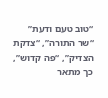“טוב טעם ודעת”
“שר התורה”, “צדקת הצדיק”, “פה קדוש”, כך מתאר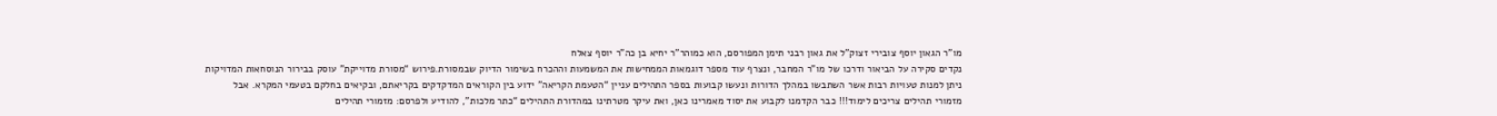מו”ר הגאון יוסף צובירי זצוק”ל את גאון רבני תימן המפורסם, הוא כמוהר”ר יחיא בן כה”ר יוסף צאלח
נקדים סקירה על הביאור ודרכו של מו”ר המחבר, ונצרף עוד מספר דוגמאות הממחישות את המשמעות וההכרח בשימור הדיוק שבמסורת.פירוש “מסורת מדוייקת” עוסק בבירור הנוסחאות המדויקות
ניתן למנות טעויות רבות אשר השתבשו במהלך הדורות ונעשו קבועות בספר התהילים עניין “הטעמת הקריאה” ידוע בין הקוראים המדקדקים בקריאתם, ובקיאים בחלקם בטעמי המקרא. אבל
מזמורי תהילים צריכים לימוד!!! כבר הקדמנו לקבוע את יסוד מאמרינו כאן, ואת עיקר מטרתינו במהדורת התהילים “כתר מלכות”, להודיע ולפרסם: מזמורי תהילים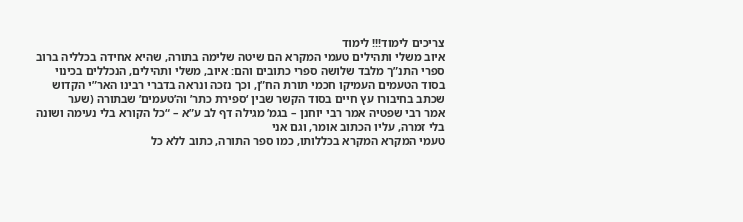צריכים לימוד!!! לימוד
איוב משלי ותהילים טעמי המקרא הם שיטה שלימה בתורה, שהיא אחידה בכלליה ברוב ספרי התנ”ך מלבד שלושה ספרי כתובים והם: איוב, משלי ותהילים, הנכללים בכינוי
בסוד הטעמים העמיקו חכמי תורת הח”ן, וכך נזכה ונראה בדברי רבינו האר”י הקדוש שכתב בחיבורו עץ חיים בסוד הקשר שבין ‘ספירת כתר’ וה’טעמים’ שבתורה (שער
אמר רבי שפטיה אמר רבי יוחנן – בגמ’ מגילה דף לב ע”א – “כל הקורא בלי נעימה ושונה בלי זמרה, עליו הכתוב אומר, וגם אני
טעמי המקרא המקרא בכללותו, כמו ספר התורה, כתוב ללא כל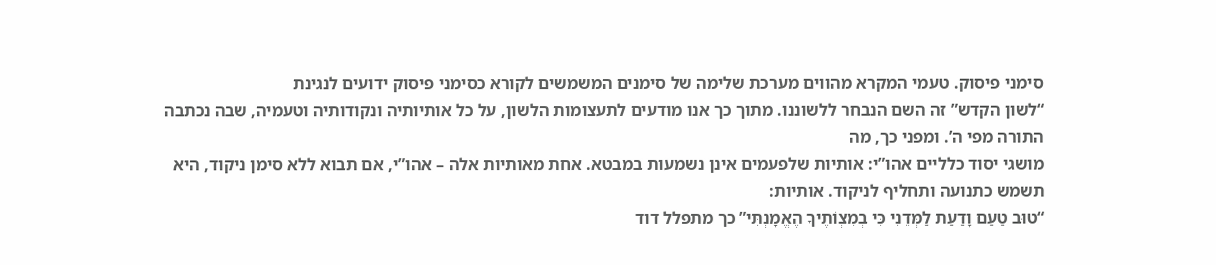סימני פיסוק. טעמי המקרא מהווים מערכת שלימה של סימנים המשמשים לקורא כסימני פיסוק ידועים לנגינת
“לשון הקדש” זה השם הנבחר ללשוננו. מתוך כך אנו מודעים לתעצומות הלשון, על כל אותיותיה ונקודותיה וטעמיה, שבה נכתבה התורה מפי ה’. ומפני כך, מה
מושגי יסוד כלליים אהו”י: אותיות שלפעמים אינן נשמעות במבטא. אחת מאותיות אלה – אהו”י, אם תבוא ללא סימן ניקוד, היא תשמש כתנועה ותחליף לניקוד. אותיות:
“טוּב טַעַם וָדַעַת לַמְּדֵנִי כִּי בְמִצְוֹתֶיךָ הֶאֱמָנְתִּי” כך מתפלל דוד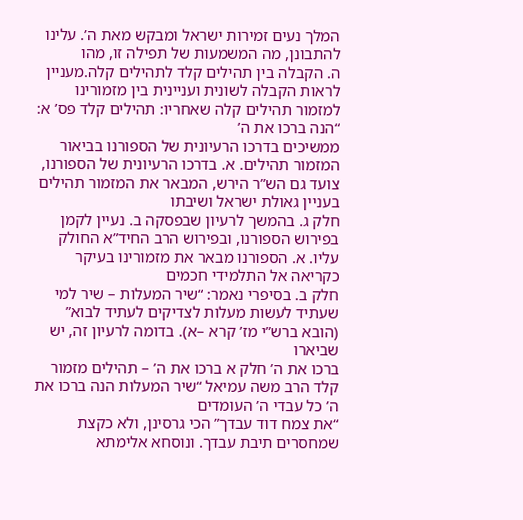המלך נעים זמירות ישראל ומבקש מאת ה’. עלינו להתבונן, מה המשמעות של תפילה זו, מהו
ה. הקבלה בין תהילים קלד לתהילים קלה.מעניין לראות הקבלה לשונית ועניינית בין מזמורינו למזמור תהילים קלה שאחריו: תהילים קלד פס’ א: “הנה ברכו את ה’
ממשיכים בדרכו הרעיונית של הספורנו בביאור המזמור תהילים. א. בדרכו הרעיונית של הספורנו, צועד גם הש”ר הירש, המבאר את המזמור תהילים בעניין גאולת ישראל ושיבתו
חלק ג. בהמשך לרעיון שבפסקה ב. נעיין לקמן בפירוש הספורנו, ובפירוש הרב החיד”א החולק עליו. א. הספורנו מבאר את מזמורינו בעיקר כקריאה אל התלמידי חכמים
חלק ב. בסיפרי נאמר: “שיר המעלות – שיר למי שעתיד לעשות מעלות לצדיקים לעתיד לבוא” (הובא ברש”י מז’ קרא –א). בדומה לרעיון זה, יש שביארו
ברכו את ה’ חלק א ברכו את ה’ – תהילים מזמור קלד הרב משה עמיאל “שיר המעלות הנה ברכו את ה’ כל עבדי ה’ העומדים
“את צמח דוד עבדך” הכי גרסינן, ולא כקצת שמחסרים תיבת עבדך. ונוסחא אלימתא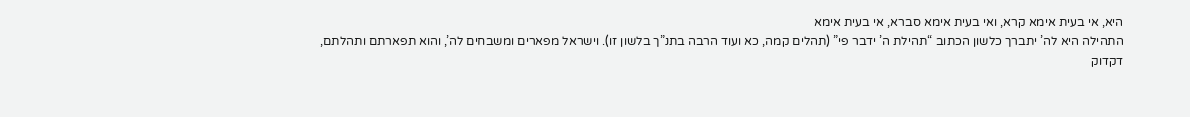היא, אי בעית אימא קרא, ואי בעית אימא סברא, אי בעית אימא
התהילה היא לה’ יתברך כלשון הכתוב “תהילת ה’ ידבר פי” (תהלים קמה, כא ועוד הרבה בתנ”ך בלשון זו). וישראל מפארים ומשבחים לה’, והוא תפארתם ותהלתם,
דקדוק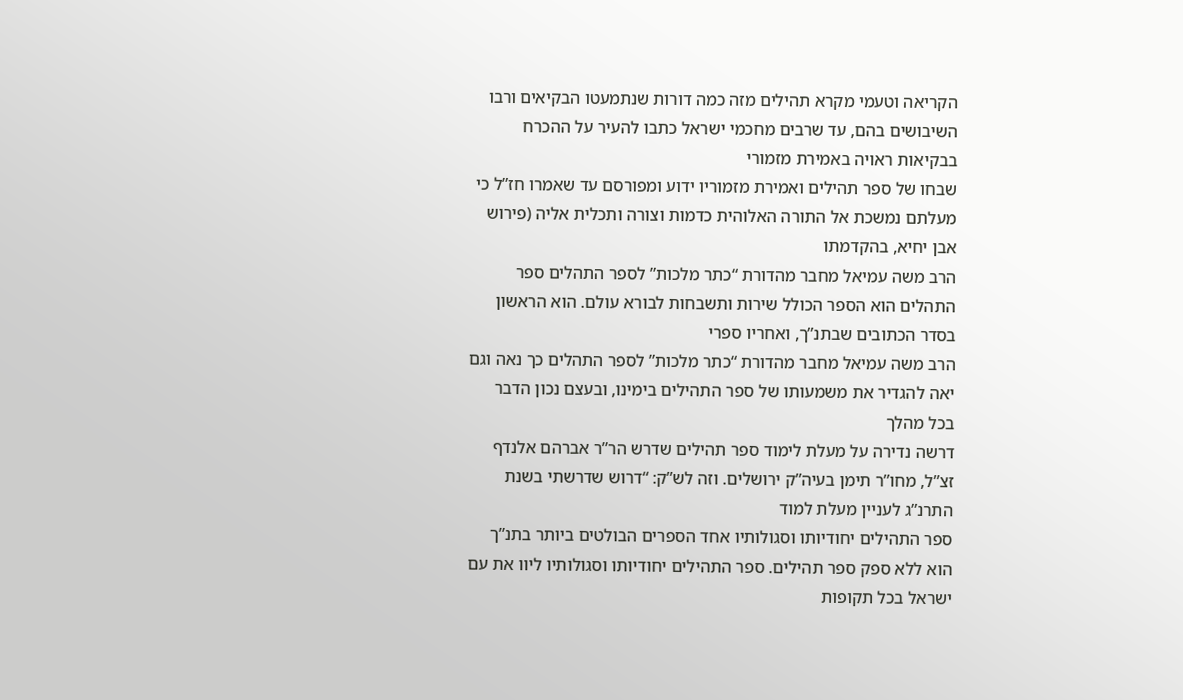הקריאה וטעמי מקרא תהילים מזה כמה דורות שנתמעטו הבקיאים ורבו השיבושים בהם, עד שרבים מחכמי ישראל כתבו להעיר על ההכרח בבקיאות ראויה באמירת מזמורי
שבחו של ספר תהילים ואמירת מזמוריו ידוע ומפורסם עד שאמרו חז”ל כי מעלתם נמשכת אל התורה האלוהית כדמות וצורה ותכלית אליה (פירוש אבן יחיא, בהקדמתו
הרב משה עמיאל מחבר מהדורת “כתר מלכות” לספר התהלים ספר התהלים הוא הספר הכולל שירות ותשבחות לבורא עולם. הוא הראשון בסדר הכתובים שבתנ”ך, ואחריו ספרי
הרב משה עמיאל מחבר מהדורת “כתר מלכות” לספר התהלים כך נאה וגם יאה להגדיר את משמעותו של ספר התהילים בימינו, ובעצם נכון הדבר בכל מהלך
דרשה נדירה על מעלת לימוד ספר תהילים שדרש הר”ר אברהם אלנדף זצ”ל, מחו”ר תימן בעיה”ק ירושלים. וזה לש”ק: “דרוש שדרשתי בשנת התרנ”ג לעניין מעלת למוד
ספר התהילים יחודיותו וסגולותיו אחד הספרים הבולטים ביותר בתנ”ך הוא ללא ספק ספר תהילים. ספר התהילים יחודיותו וסגולותיו ליוו את עם ישראל בכל תקופות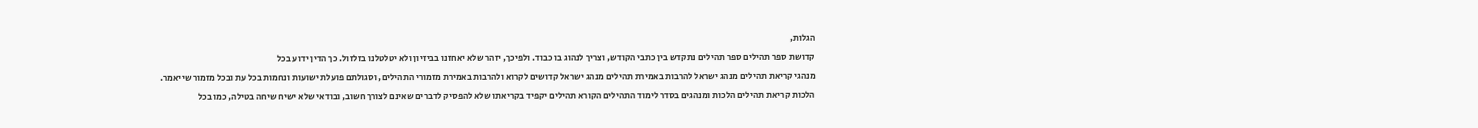הגלות,
קדושת ספר תהילים ספר תהילים נתקדש בין כתבי הקודש, וצריך לנהוג בו כבוד. ולפיכך, יזהר שלא יאחזנו בביזיון ולא יטלטלנו בזלזול. כך הדין ידוע בכל
מנהגי קריאת תהילים מנהג ישראל להרבות באמירת תהילים מנהג ישראל קדושים לקרוא ולהרבות באמירת מזמורי התהילים, וסגולתם פועלת ישועות ונחמות בכל עת ובכל מזמור שייאמר.
הלכות קריאת תהילים הלכות ומנהגים בסדר לימוד התהילים הקורא תהילים יקפיד בקריאתו שלא להפסיק לדברים שאינם לצורך חשוב, ובודאי שלא ישיח שיחה בטילה, כמו בכל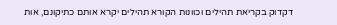דקדוק בקריאת תהילים וכוונות הקורא תהילים יקרא אותם כתיקונם, אות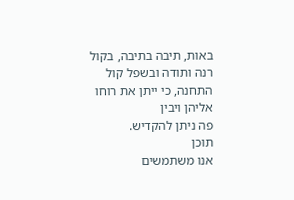באות, תיבה בתיבה, בקול רנה ותודה ובשפל קול התחנה, כי ייתן את רוחו אליהן ויבין
פה ניתן להקדיש.
תוכן
אנו משתמשים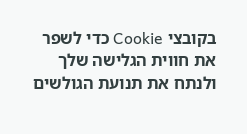בקובצי Cookie כדי לשפר את חווית הגלישה שלך ולנתח את תנועת הגולשים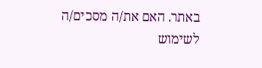באתר. האם את/ה מסכים/ה לשימוש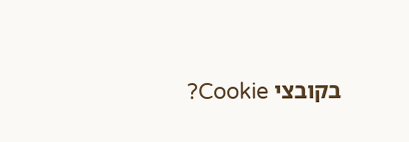בקובצי Cookie?